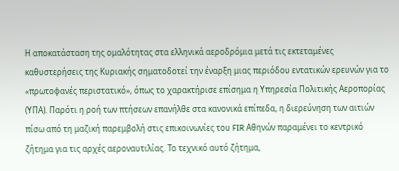Η αποκατάσταση της ομαλότητας στα ελληνικά αεροδρόμια μετά τις εκτεταμένες καθυστερήσεις της Κυριακής σηματοδοτεί την έναρξη μιας περιόδου εντατικών ερευνών για το «πρωτοφανές περιστατικό», όπως το χαρακτήρισε επίσημα η Υπηρεσία Πολιτικής Αεροπορίας (ΥΠΑ). Παρότι η ροή των πτήσεων επανήλθε στα κανονικά επίπεδα, η διερεύνηση των αιτιών πίσω από τη μαζική παρεμβολή στις επικοινωνίες του FIR Αθηνών παραμένει το κεντρικό ζήτημα για τις αρχές αεροναυτιλίας. Το τεχνικό αυτό ζήτημα,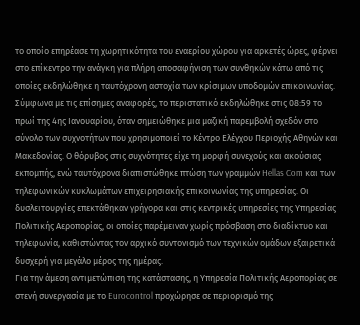το οποίο επηρέασε τη χωρητικότητα του εναερίου χώρου για αρκετές ώρες, φέρνει στο επίκεντρο την ανάγκη για πλήρη αποσαφήνιση των συνθηκών κάτω από τις οποίες εκδηλώθηκε η ταυτόχρονη αστοχία των κρίσιμων υποδομών επικοινωνίας.
Σύμφωνα με τις επίσημες αναφορές, το περιστατικό εκδηλώθηκε στις 08:59 το πρωί της 4ης Ιανουαρίου, όταν σημειώθηκε μια μαζική παρεμβολή σχεδόν στο σύνολο των συχνοτήτων που χρησιμοποιεί το Κέντρο Ελέγχου Περιοχής Αθηνών και Μακεδονίας. Ο θόρυβος στις συχνότητες είχε τη μορφή συνεχούς και ακούσιας εκπομπής, ενώ ταυτόχρονα διαπιστώθηκε πτώση των γραμμών Hellas Com και των τηλεφωνικών κυκλωμάτων επιχειρησιακής επικοινωνίας της υπηρεσίας. Οι δυσλειτουργίες επεκτάθηκαν γρήγορα και στις κεντρικές υπηρεσίες της Υπηρεσίας Πολιτικής Αεροπορίας, οι οποίες παρέμειναν χωρίς πρόσβαση στο διαδίκτυο και τηλεφωνία, καθιστώντας τον αρχικό συντονισμό των τεχνικών ομάδων εξαιρετικά δυσχερή για μεγάλο μέρος της ημέρας.
Για την άμεση αντιμετώπιση της κατάστασης, η Υπηρεσία Πολιτικής Αεροπορίας σε στενή συνεργασία με το Eurocontrol προχώρησε σε περιορισμό της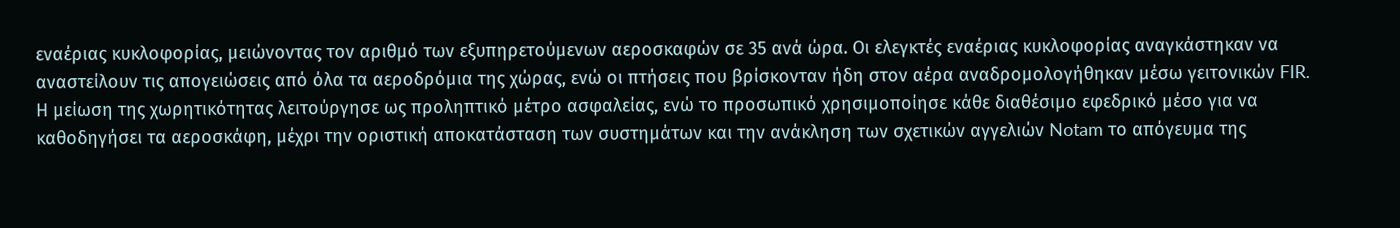εναέριας κυκλοφορίας, μειώνοντας τον αριθμό των εξυπηρετούμενων αεροσκαφών σε 35 ανά ώρα. Οι ελεγκτές εναέριας κυκλοφορίας αναγκάστηκαν να αναστείλουν τις απογειώσεις από όλα τα αεροδρόμια της χώρας, ενώ οι πτήσεις που βρίσκονταν ήδη στον αέρα αναδρομολογήθηκαν μέσω γειτονικών FIR. Η μείωση της χωρητικότητας λειτούργησε ως προληπτικό μέτρο ασφαλείας, ενώ το προσωπικό χρησιμοποίησε κάθε διαθέσιμο εφεδρικό μέσο για να καθοδηγήσει τα αεροσκάφη, μέχρι την οριστική αποκατάσταση των συστημάτων και την ανάκληση των σχετικών αγγελιών Notam το απόγευμα της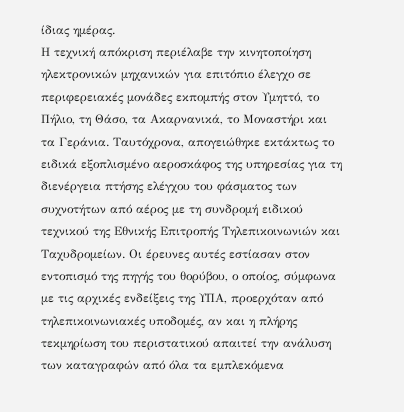ίδιας ημέρας.
Η τεχνική απόκριση περιέλαβε την κινητοποίηση ηλεκτρονικών μηχανικών για επιτόπιο έλεγχο σε περιφερειακές μονάδες εκπομπής στον Υμηττό, το Πήλιο, τη Θάσο, τα Ακαρνανικά, το Μοναστήρι και τα Γεράνια. Ταυτόχρονα, απογειώθηκε εκτάκτως το ειδικά εξοπλισμένο αεροσκάφος της υπηρεσίας για τη διενέργεια πτήσης ελέγχου του φάσματος των συχνοτήτων από αέρος με τη συνδρομή ειδικού τεχνικού της Εθνικής Επιτροπής Τηλεπικοινωνιών και Ταχυδρομείων. Οι έρευνες αυτές εστίασαν στον εντοπισμό της πηγής του θορύβου, ο οποίος, σύμφωνα με τις αρχικές ενδείξεις της ΥΠΑ, προερχόταν από τηλεπικοινωνιακές υποδομές, αν και η πλήρης τεκμηρίωση του περιστατικού απαιτεί την ανάλυση των καταγραφών από όλα τα εμπλεκόμενα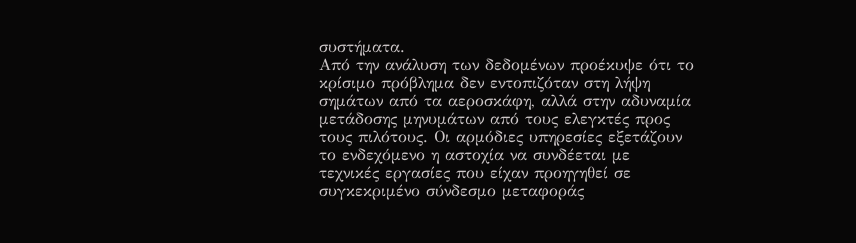συστήματα.
Από την ανάλυση των δεδομένων προέκυψε ότι το κρίσιμο πρόβλημα δεν εντοπιζόταν στη λήψη σημάτων από τα αεροσκάφη, αλλά στην αδυναμία μετάδοσης μηνυμάτων από τους ελεγκτές προς τους πιλότους. Οι αρμόδιες υπηρεσίες εξετάζουν το ενδεχόμενο η αστοχία να συνδέεται με τεχνικές εργασίες που είχαν προηγηθεί σε συγκεκριμένο σύνδεσμο μεταφοράς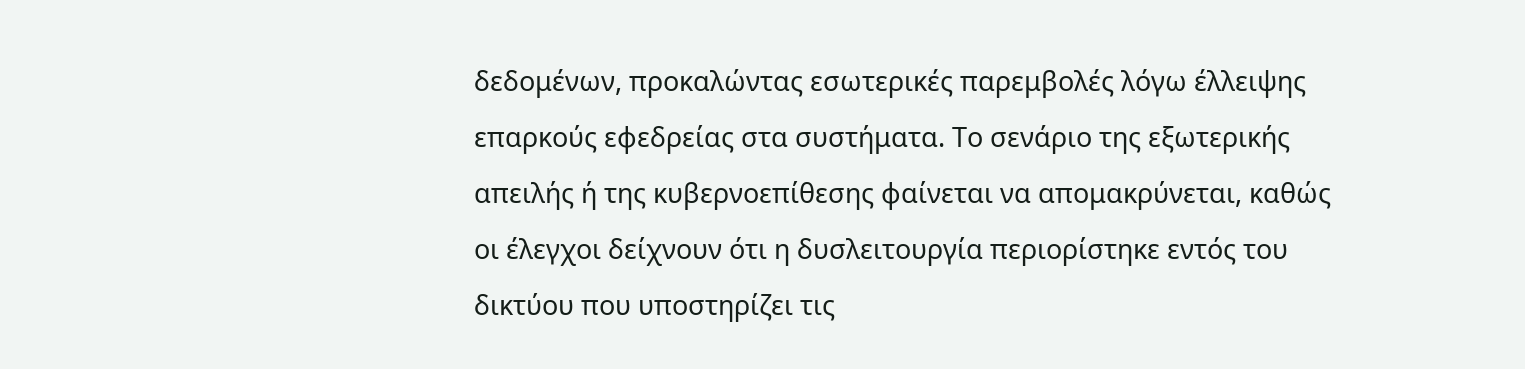δεδομένων, προκαλώντας εσωτερικές παρεμβολές λόγω έλλειψης επαρκούς εφεδρείας στα συστήματα. Το σενάριο της εξωτερικής απειλής ή της κυβερνοεπίθεσης φαίνεται να απομακρύνεται, καθώς οι έλεγχοι δείχνουν ότι η δυσλειτουργία περιορίστηκε εντός του δικτύου που υποστηρίζει τις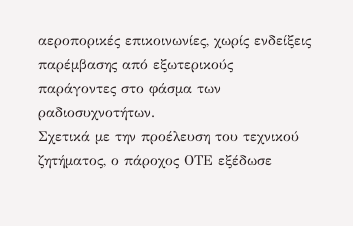αεροπορικές επικοινωνίες, χωρίς ενδείξεις παρέμβασης από εξωτερικούς παράγοντες στο φάσμα των ραδιοσυχνοτήτων.
Σχετικά με την προέλευση του τεχνικού ζητήματος, ο πάροχος ΟΤΕ εξέδωσε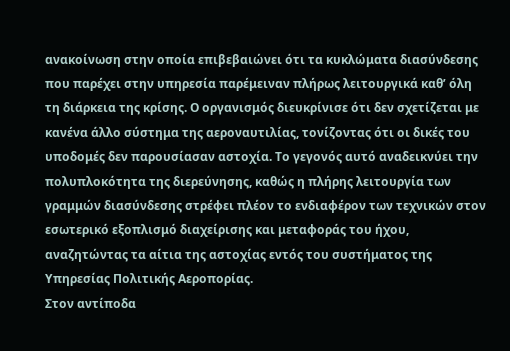ανακοίνωση στην οποία επιβεβαιώνει ότι τα κυκλώματα διασύνδεσης που παρέχει στην υπηρεσία παρέμειναν πλήρως λειτουργικά καθ’ όλη τη διάρκεια της κρίσης. Ο οργανισμός διευκρίνισε ότι δεν σχετίζεται με κανένα άλλο σύστημα της αεροναυτιλίας, τονίζοντας ότι οι δικές του υποδομές δεν παρουσίασαν αστοχία. Το γεγονός αυτό αναδεικνύει την πολυπλοκότητα της διερεύνησης, καθώς η πλήρης λειτουργία των γραμμών διασύνδεσης στρέφει πλέον το ενδιαφέρον των τεχνικών στον εσωτερικό εξοπλισμό διαχείρισης και μεταφοράς του ήχου, αναζητώντας τα αίτια της αστοχίας εντός του συστήματος της Υπηρεσίας Πολιτικής Αεροπορίας.
Στον αντίποδα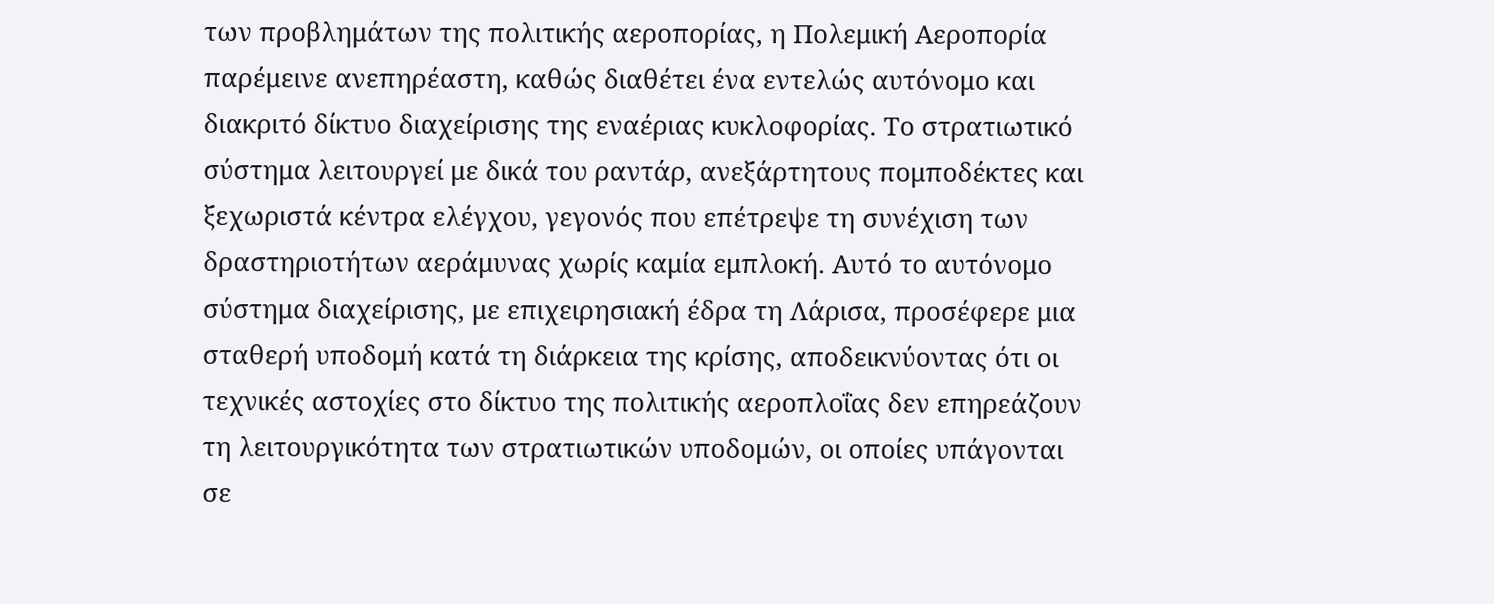των προβλημάτων της πολιτικής αεροπορίας, η Πολεμική Αεροπορία παρέμεινε ανεπηρέαστη, καθώς διαθέτει ένα εντελώς αυτόνομο και διακριτό δίκτυο διαχείρισης της εναέριας κυκλοφορίας. Το στρατιωτικό σύστημα λειτουργεί με δικά του ραντάρ, ανεξάρτητους πομποδέκτες και ξεχωριστά κέντρα ελέγχου, γεγονός που επέτρεψε τη συνέχιση των δραστηριοτήτων αεράμυνας χωρίς καμία εμπλοκή. Αυτό το αυτόνομο σύστημα διαχείρισης, με επιχειρησιακή έδρα τη Λάρισα, προσέφερε μια σταθερή υποδομή κατά τη διάρκεια της κρίσης, αποδεικνύοντας ότι οι τεχνικές αστοχίες στο δίκτυο της πολιτικής αεροπλοΐας δεν επηρεάζουν τη λειτουργικότητα των στρατιωτικών υποδομών, οι οποίες υπάγονται σε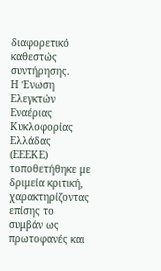διαφορετικό καθεστώς συντήρησης.
Η Ένωση Ελεγκτών Εναέριας Κυκλοφορίας Ελλάδας (ΕΕΕΚΕ) τοποθετήθηκε με δριμεία κριτική, χαρακτηρίζοντας επίσης το συμβάν ως πρωτοφανές και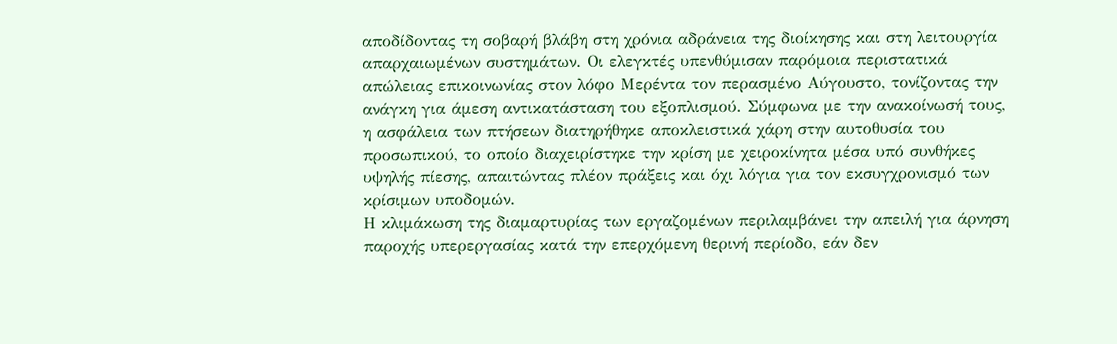αποδίδοντας τη σοβαρή βλάβη στη χρόνια αδράνεια της διοίκησης και στη λειτουργία απαρχαιωμένων συστημάτων. Οι ελεγκτές υπενθύμισαν παρόμοια περιστατικά απώλειας επικοινωνίας στον λόφο Μερέντα τον περασμένο Αύγουστο, τονίζοντας την ανάγκη για άμεση αντικατάσταση του εξοπλισμού. Σύμφωνα με την ανακοίνωσή τους, η ασφάλεια των πτήσεων διατηρήθηκε αποκλειστικά χάρη στην αυτοθυσία του προσωπικού, το οποίο διαχειρίστηκε την κρίση με χειροκίνητα μέσα υπό συνθήκες υψηλής πίεσης, απαιτώντας πλέον πράξεις και όχι λόγια για τον εκσυγχρονισμό των κρίσιμων υποδομών.
Η κλιμάκωση της διαμαρτυρίας των εργαζομένων περιλαμβάνει την απειλή για άρνηση παροχής υπερεργασίας κατά την επερχόμενη θερινή περίοδο, εάν δεν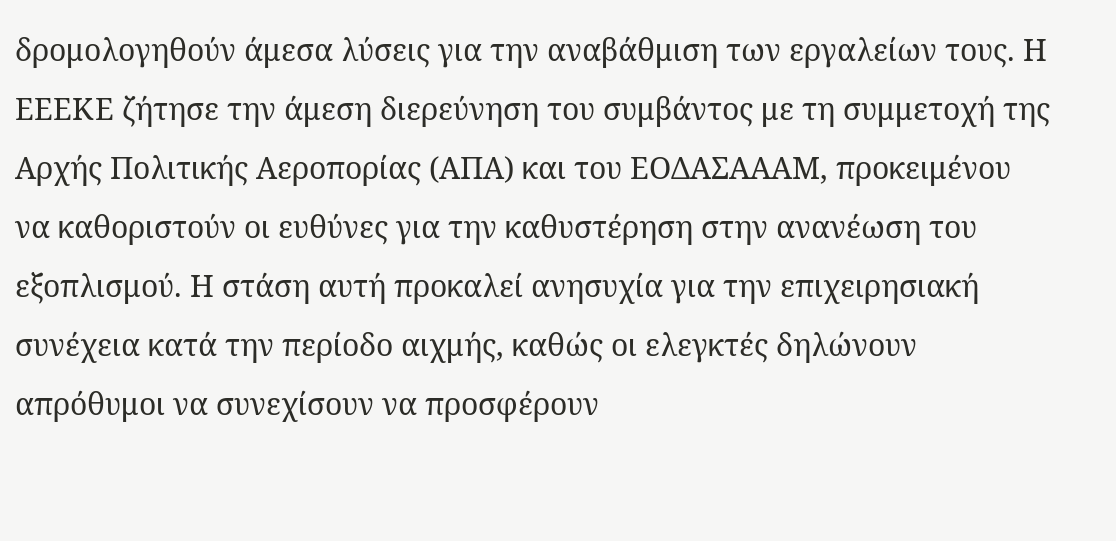δρομολογηθούν άμεσα λύσεις για την αναβάθμιση των εργαλείων τους. Η ΕΕΕΚΕ ζήτησε την άμεση διερεύνηση του συμβάντος με τη συμμετοχή της Αρχής Πολιτικής Αεροπορίας (ΑΠΑ) και του ΕΟΔΑΣΑΑΑΜ, προκειμένου να καθοριστούν οι ευθύνες για την καθυστέρηση στην ανανέωση του εξοπλισμού. Η στάση αυτή προκαλεί ανησυχία για την επιχειρησιακή συνέχεια κατά την περίοδο αιχμής, καθώς οι ελεγκτές δηλώνουν απρόθυμοι να συνεχίσουν να προσφέρουν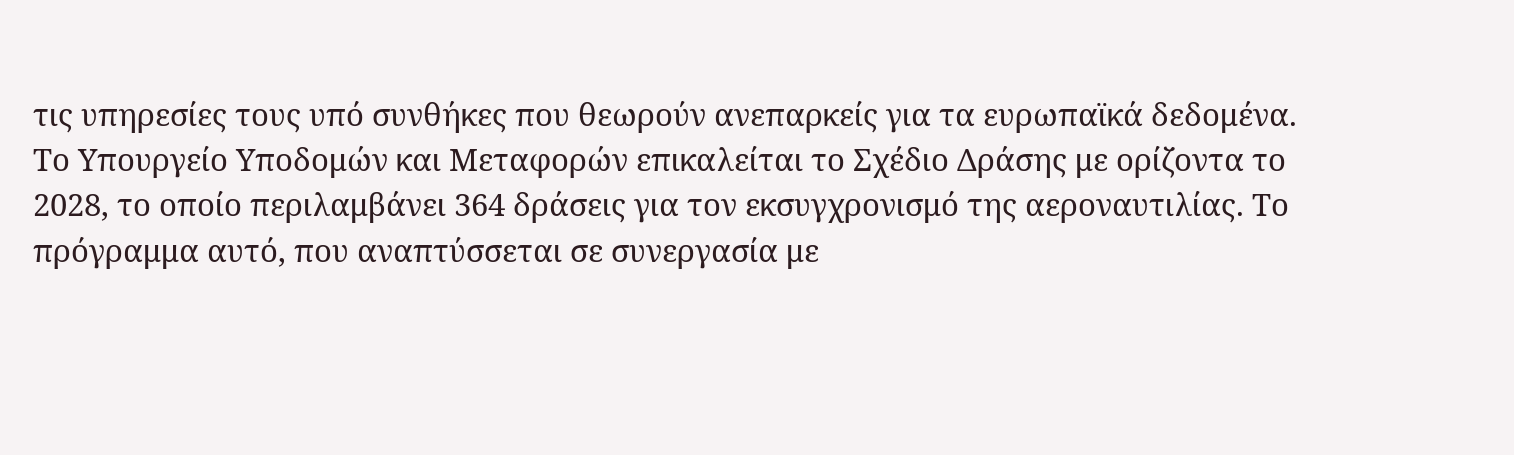τις υπηρεσίες τους υπό συνθήκες που θεωρούν ανεπαρκείς για τα ευρωπαϊκά δεδομένα.
Το Υπουργείο Υποδομών και Μεταφορών επικαλείται το Σχέδιο Δράσης με ορίζοντα το 2028, το οποίο περιλαμβάνει 364 δράσεις για τον εκσυγχρονισμό της αεροναυτιλίας. Το πρόγραμμα αυτό, που αναπτύσσεται σε συνεργασία με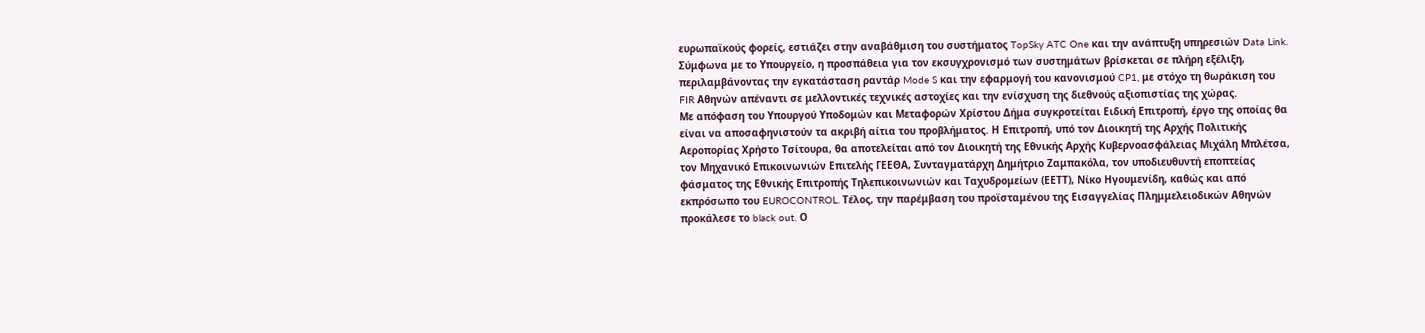ευρωπαϊκούς φορείς, εστιάζει στην αναβάθμιση του συστήματος TopSky ATC One και την ανάπτυξη υπηρεσιών Data Link. Σύμφωνα με το Υπουργείο, η προσπάθεια για τον εκσυγχρονισμό των συστημάτων βρίσκεται σε πλήρη εξέλιξη, περιλαμβάνοντας την εγκατάσταση ραντάρ Mode S και την εφαρμογή του κανονισμού CP1, με στόχο τη θωράκιση του FIR Αθηνών απέναντι σε μελλοντικές τεχνικές αστοχίες και την ενίσχυση της διεθνούς αξιοπιστίας της χώρας.
Με απόφαση του Υπουργού Υποδομών και Μεταφορών Χρίστου Δήμα συγκροτείται Ειδική Επιτροπή, έργο της οποίας θα είναι να αποσαφηνιστούν τα ακριβή αίτια του προβλήματος. Η Επιτροπή, υπό τον Διοικητή της Αρχής Πολιτικής Αεροπορίας Χρήστο Τσίτουρα, θα αποτελείται από τον Διοικητή της Εθνικής Αρχής Κυβερνοασφάλειας Μιχάλη Μπλέτσα, τον Μηχανικό Επικοινωνιών Επιτελής ΓΕΕΘΑ, Συνταγματάρχη Δημήτριο Ζαμπακόλα, τον υποδιευθυντή εποπτείας φάσματος της Εθνικής Επιτροπής Τηλεπικοινωνιών και Ταχυδρομείων (ΕΕΤΤ), Νίκο Ηγουμενίδη, καθώς και από εκπρόσωπο του EUROCONTROL. Τέλος, την παρέμβαση του προϊσταμένου της Εισαγγελίας Πλημμελειοδικών Αθηνών προκάλεσε το black out. Ο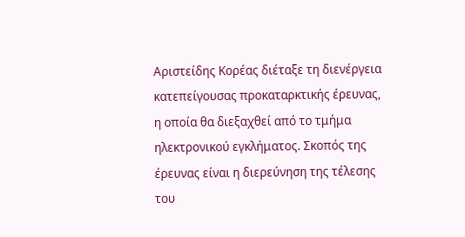Αριστείδης Κορέας διέταξε τη διενέργεια κατεπείγουσας προκαταρκτικής έρευνας, η οποία θα διεξαχθεί από το τμήμα ηλεκτρονικού εγκλήματος. Σκοπός της έρευνας είναι η διερεύνηση της τέλεσης του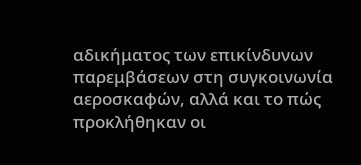αδικήματος των επικίνδυνων παρεμβάσεων στη συγκοινωνία αεροσκαφών, αλλά και το πώς προκλήθηκαν οι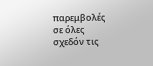παρεμβολές σε όλες σχεδόν τις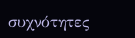συχνότητες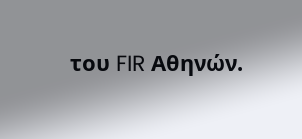του FIR Αθηνών.